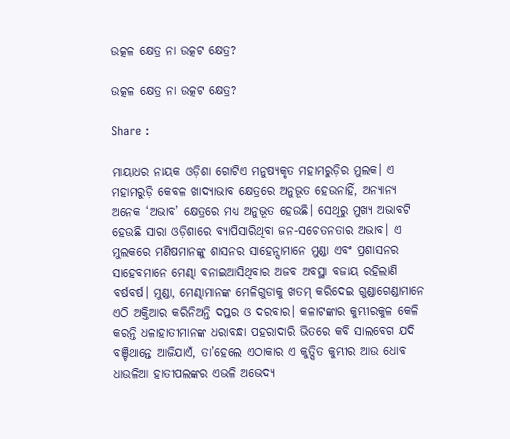ଉତ୍କଳ କ୍ଷେତ୍ର ନା ଉତ୍କଟ କ୍ଷେତ୍ର?

ଉତ୍କଳ କ୍ଷେତ୍ର ନା ଉତ୍କଟ କ୍ଷେତ୍ର?

Share :

ମାୟାଧର ନାୟକ ଓଡ଼ିଶା ଗୋଟିଏ ମନୁଷ୍ୟକୃତ ମହାମରୁଡ଼ିର ମୁଲକ। ଏ ମହାମରୁଡ଼ି କେବଳ ଖାଦ୍ୟାଭାବ କ୍ଷେତ୍ରରେ ଅନୁଭୂତ ହେଉନାହିଁ, ଅନ୍ୟାନ୍ୟ ଅନେକ ‘ଅଭାବ’ କ୍ଷେତ୍ରରେ ମଧ୍ୟ ଅନୁଭୂତ ହେଉଛି। ସେଥିରୁ ମୁଖ୍ୟ ଅଭାବଟି ହେଉଛି ସାରା ଓଡ଼ିଶାରେ ବ୍ୟାପିସାରିଥିବା ଜନ-ସଚେତନତାର ଅଭାବ। ଏ ମୁଲକରେ ମଣିଷମାନଙ୍କୁ ଶାସନର ସାହେନ୍ସାମାନେ ମୁଣ୍ଡା ଏବଂ ପ୍ରଶାସନର ସାହେବମାନେ ମେଣ୍ଢା ବନାଇଆସିଥିବାର ଅଜବ ଅବସ୍ଥା ବଜାୟ ରହିଲାଣି ବର୍ଷବର୍ଷ। ମୁଣ୍ଡା, ମେଣ୍ଢାମାନଙ୍କ ମେଳିଗୁଡାକୁ ଖତମ୍ କରିଦେଇ ଗୁଣ୍ଡାଗେଣ୍ଡାମାନେ ଏଠି ଅକ୍ତିଆର କରିନିଅନ୍ତି ଦପ୍ତର ଓ ଦରବାର। କଳାଟଙ୍କାର କୁମ୍ଭୀରକୁଳ କେଳି କରନ୍ତି ଧଳାହାତୀମାନଙ୍କ ଧରାବନ୍ଧା ପହରାଦାରି ଭିତରେ କବି ସାଲବେଗ ଯଦି ବଞ୍ଚିଥାନ୍ତେ ଆଜିଯାଏଁ, ତା’ହେଲେ ଏଠାକାର ଏ କୁତ୍ସିତ କୁମ୍ଭୀର ଆଉ ଧୋବ ଧାଉଳିଆ ହାତୀପଲଙ୍କର ଏଭଳି ଅଭେଦ୍ୟ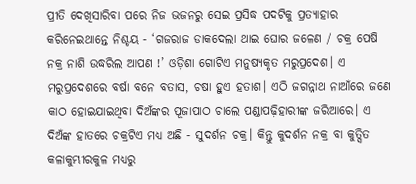ପ୍ରୀତି ଦେଖିସାରିବା ପରେ ନିଜ ଭଜନରୁ ସେଇ ପ୍ରସିଦ୍ଧ ପଦଟିକୁ ପ୍ରତ୍ୟାହାର କରିନେଇଥାନ୍ତେ ନିଶ୍ଚୟ - ‘ଗଜରାଜ ଡାକଦେଲା ଥାଇ ଘୋର ଜଳେଣ / ଚକ୍ର ପେଷି ନକ୍ର ନାଶି ଉଦ୍ଧରିଲ ଆପଣ !’ ଓଡ଼ିଶା ଗୋଟିଏ ମନୁଷ୍ୟକୃତ ମରୁପ୍ରଦେଶ। ଏ ମରୁପ୍ରଦେଶରେ ବର୍ଷା ବନେ ବତାସ, ଚଷା ହୁଏ ହତାଶ। ଏଠି ଜଗନ୍ନାଥ ନାଆଁରେ ଜଣେ କାଠ ହୋଇଯାଇଥିବା ଦିଅଁଙ୍କର ପୂଜାପାଠ ଚାଲେ ପଣ୍ଡାପଢ଼ିହାରୀଙ୍କ ଜରିଆରେ। ଏ ଦିଅଁଙ୍କ ହାତରେ ଚକ୍ରଟିଏ ମଧ୍ୟ ଅଛି - ସୁଦର୍ଶନ ଚକ୍ର। କିନ୍ତୁ କୁଦର୍ଶନ ନକ୍ର ବା କୁତ୍ସିତ କଳାକୁମ୍ଭୀରକୁଳ ମଧ୍ୟରୁ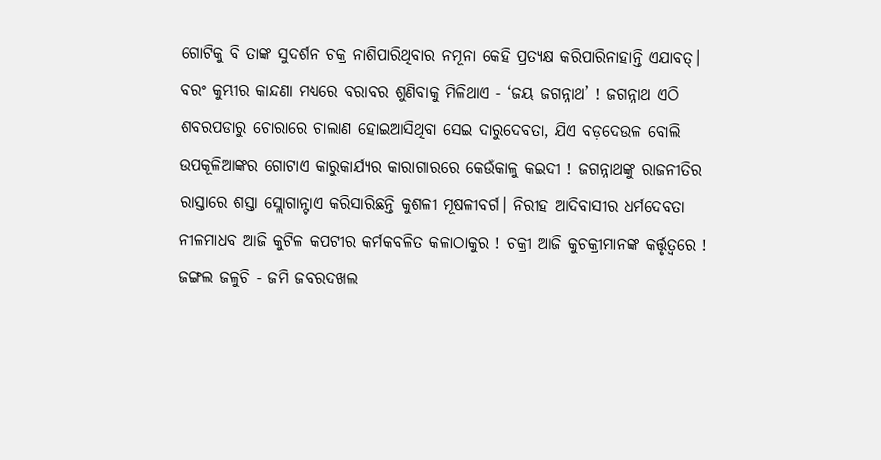ଗୋଟିକୁ ବି ତାଙ୍କ ସୁଦର୍ଶନ ଚକ୍ର ନାଶିପାରିଥିବାର ନମୂନା କେହି ପ୍ରତ୍ୟକ୍ଷ କରିପାରିନାହାନ୍ତି ଏଯାବତ୍। ବରଂ କୁମ୍ଭୀର କାନ୍ଦଣା ମଧ୍ୟରେ ବରାବର ଶୁଣିବାକୁ ମିଳିଥାଏ - ‘ଜୟ ଜଗନ୍ନାଥ’ ! ଜଗନ୍ନାଥ ଏଠି ଶବରପଡାରୁ ଚୋରାରେ ଚାଲାଣ ହୋଇଆସିଥିବା ସେଇ ଦାରୁଦେବତା, ଯିଏ ବଡ଼ଦେଉଳ ବୋଲି ଉପକୂଳିଆଙ୍କର ଗୋଟାଏ କାରୁକାର୍ଯ୍ୟର କାରାଗାରରେ କେଉଁକାଳୁ କଇଦୀ ! ଜଗନ୍ନାଥଙ୍କୁ ରାଜନୀତିର ରାସ୍ତାରେ ଶସ୍ତା ସ୍ଲୋଗାନ୍ଟାଏ କରିସାରିଛନ୍ତି କୁଶଳୀ ମୂଷଳୀବର୍ଗ। ନିରୀହ ଆଦିବାସୀର ଧର୍ମଦେବତା ନୀଳମାଧବ ଆଜି କୁଟିଳ କପଟୀର କର୍ମକବଳିତ କଳାଠାକୁର ! ଚକ୍ରୀ ଆଜି କୁଚକ୍ରୀମାନଙ୍କ କର୍ତ୍ତୃତ୍ୱରେ ! ଜଙ୍ଗଲ ଜଳୁଚି - ଜମି ଜବରଦଖଲ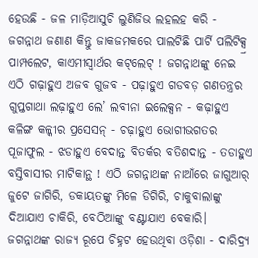ହେଉଛି - ଜଳ ମାଡ଼ିଆସୁଚି ଲୁଣିଜିଭ ଲହଲହ କରି - ଜଗନ୍ନାଥ ଜଣାଣ କିନ୍ତୁ ଜାକଜମକରେ ପାଲଟିଛି ପାର୍ଟି ପଲିଟିକ୍ସ୍ର ପାମ୍ପଲେଟ, କାଏମୀସ୍ୱାର୍ଥର କଟ୍‌ଲେଟ୍‌ ! ଜଗନ୍ନାଥଙ୍କୁ ନେଇ ଏଠି ଗଢ଼ାହୁଏ ଅଜବ ଗୁଜବ - ପଢ଼ାହୁଏ ଗଡବଡ଼ ଗଣତନ୍ତ୍ରର ଗୁପ୍ତଗାଥା ଲଢ଼ାହୁଏ ଲେ’ ଲବୀନା ଇଲେକ୍ସନ - କଢ଼ାହୁଏ କଳିଙ୍ଗ କଳ୍କୀର ପ୍ରସେସନ୍‌ - ଚଢ଼ାହୁଏ ଭୋଗୀଭଗତର ପୂଜାଫୁଲ - ଝଡାହୁଏ ବେଦାନ୍ତ ବିତର୍କର ବତିଶଦାନ୍ତ - ତଡାହୁଏ ବସ୍ତିବାସୀର ମାଟିକାନ୍ଥ ! ଏଠି ଜଗନ୍ନାଥଙ୍କ ନାଆଁରେ ଜାଗୁଆର୍‌ ଜୁଟେ ଜାଗିରି, ଡକାୟତଙ୍କୁ ମିଳେ ଡିଗିରି, ଚାକୁବାଲାଙ୍କୁ ଦିଆଯାଏ ଚାକିରି, ବେଠିଆଙ୍କୁ ବଣ୍ଟାଯାଏ ବେକାରି। ଜଗନ୍ନାଥଙ୍କ ରାଜ୍ୟ ରୂପେ ଚିହ୍ନଟ ହେଉଥିବା ଓଡ଼ିଶା - ଦାରିଦ୍ର୍ୟ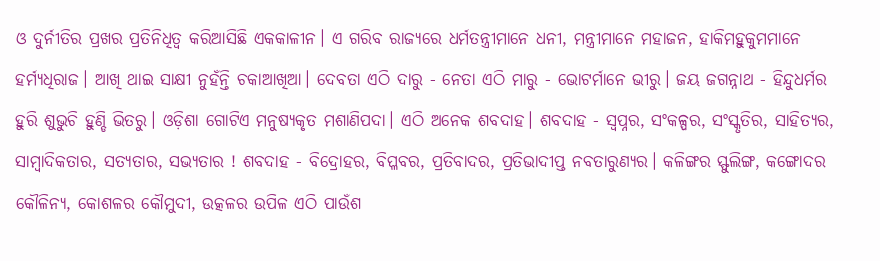ଓ ଦୁର୍ନୀତିର ପ୍ରଖର ପ୍ରତିନିଧିତ୍ୱ କରିଆସିଛି ଏକକାଳୀନ। ଏ ଗରିବ ରାଜ୍ୟରେ ଧର୍ମତନ୍ତ୍ରୀମାନେ ଧନୀ, ମନ୍ତ୍ରୀମାନେ ମହାଜନ, ହାକିମହୁକୁମମାନେ ହର୍ମ୍ୟଧିରାଜ। ଆଖି ଥାଇ ସାକ୍ଷୀ ନୁହଁନ୍ତି ଚକାଆଖିଆ। ଦେବତା ଏଠି ଦାରୁ - ନେତା ଏଠି ମାରୁ - ଭୋଟର୍ମାନେ ଭୀରୁ। ଜୟ ଜଗନ୍ନାଥ - ହିନ୍ଦୁଧର୍ମର ହୁରି ଶୁଭୁଚି ହୁଣ୍ଡି ଭିତରୁ। ଓଡ଼ିଶା ଗୋଟିଏ ମନୁଷ୍ୟକୃତ ମଶାଣିପଦା। ଏଠି ଅନେକ ଶବଦାହ। ଶବଦାହ - ସ୍ୱପ୍ନର, ସଂକଳ୍ପର, ସଂସ୍କୃତିର, ସାହିତ୍ୟର, ସାମ୍ୱାଦିକତାର, ସତ୍ୟତାର, ସଭ୍ୟତାର ! ଶବଦାହ - ବିଦ୍ରୋହର, ବିପ୍ଳବର, ପ୍ରତିବାଦର, ପ୍ରତିଭାଦୀପ୍ତ ନବତାରୁଣ୍ୟର। କଳିଙ୍ଗର ସ୍ଫୁଲିଙ୍ଗ, କଙ୍ଗୋଦର କୌଳିନ୍ୟ, କୋଶଳର କୌମୁଦୀ, ଉତ୍କଳର ଉପିଳ ଏଠି ପାଉଁଶ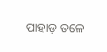ପାହାଡ଼ ତଳେ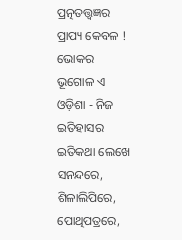ପ୍ରତ୍ନତତ୍ତ୍ୱଜ୍ଞର ପ୍ରାପ୍ୟ କେବଳ ! ଭୋକର ଭୂଗୋଳ ଏ ଓଡ଼ିଶା - ନିଜ ଇତିହାସର ଇତିକଥା ଲେଖେ ସନନ୍ଦରେ, ଶିଳାଲିପିରେ, ପୋଥିପତ୍ରରେ,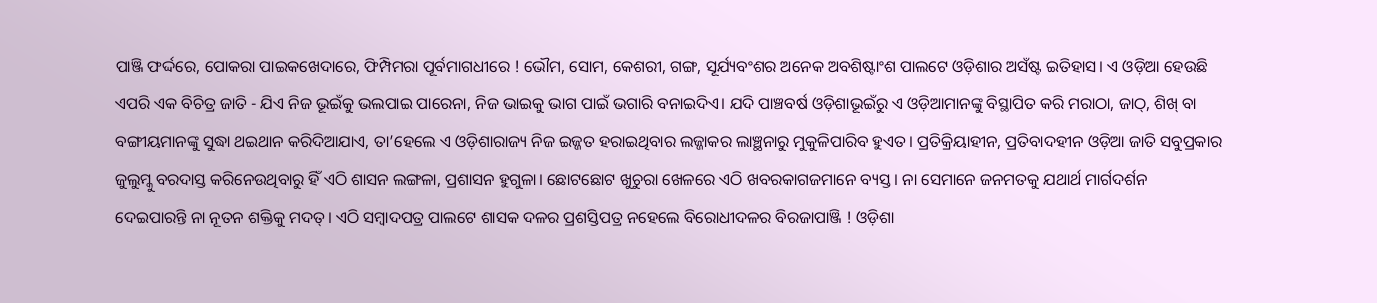ପାଞ୍ଜି ଫର୍ଦ୍ଦରେ, ପୋକରା ପାଇକଖେଦାରେ, ଫିମ୍ପିମରା ପୂର୍ବମାଗଧୀରେ ! ଭୌମ, ସୋମ, କେଶରୀ, ଗଙ୍ଗ, ସୂର୍ଯ୍ୟବଂଶର ଅନେକ ଅବଶିଷ୍ଟାଂଶ ପାଲଟେ ଓଡ଼ିଶାର ଅସଁଷ୍ଟ ଇତିହାସ। ଏ ଓଡ଼ିଆ ହେଉଛି ଏପରି ଏକ ବିଚିତ୍ର ଜାତି - ଯିଏ ନିଜ ଭୂଇଁକୁ ଭଲପାଇ ପାରେନା, ନିଜ ଭାଇକୁ ଭାଗ ପାଇଁ ଭଗାରି ବନାଇଦିଏ। ଯଦି ପାଞ୍ଚବର୍ଷ ଓଡ଼ିଶାଭୂଇଁରୁ ଏ ଓଡ଼ିଆମାନଙ୍କୁ ବିସ୍ଥାପିତ କରି ମରାଠା, ଜାଠ୍, ଶିଖ୍ ବା ବଙ୍ଗୀୟମାନଙ୍କୁ ସୁଦ୍ଧା ଥଇଥାନ କରିଦିଆଯାଏ, ତା’ହେଲେ ଏ ଓଡ଼ିଶାରାଜ୍ୟ ନିଜ ଇଜ୍ଜତ ହରାଇଥିବାର ଲଜ୍ଜାକର ଲାଞ୍ଛନାରୁ ମୁକୁଳିପାରିବ ହୁଏତ। ପ୍ରତିକ୍ରିୟାହୀନ, ପ୍ରତିବାଦହୀନ ଓଡ଼ିଆ ଜାତି ସବୁପ୍ରକାର ଜୁଲୁମ୍କୁ ବରଦାସ୍ତ କରିନେଉଥିବାରୁ ହିଁ ଏଠି ଶାସନ ଲଙ୍ଗଳା, ପ୍ରଶାସନ ହୁଗୁଳା। ଛୋଟଛୋଟ ଖୁଚୁରା ଖେଳରେ ଏଠି ଖବରକାଗଜମାନେ ବ୍ୟସ୍ତ । ନା ସେମାନେ ଜନମତକୁ ଯଥାର୍ଥ ମାର୍ଗଦର୍ଶନ ଦେଇପାରନ୍ତି ନା ନୂତନ ଶକ୍ତିକୁ ମଦତ୍। ଏଠି ସମ୍ୱାଦପତ୍ର ପାଲଟେ ଶାସକ ଦଳର ପ୍ରଶସ୍ତିପତ୍ର ନହେଲେ ବିରୋଧୀଦଳର ବିରଜାପାଞ୍ଜି ! ଓଡ଼ିଶା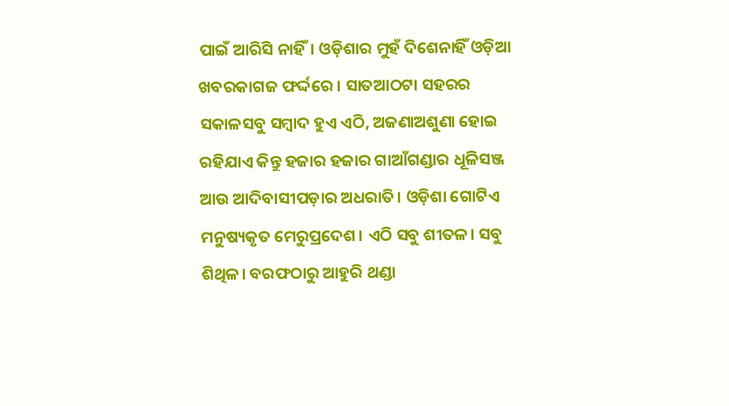ପାଇଁ ଆରିସି ନାହିଁ। ଓଡ଼ିଶାର ମୁହଁ ଦିଶେନାହିଁ ଓଡ଼ିଆ ଖବରକାଗଜ ଫର୍ଦ୍ଦରେ । ସାତଆଠଟା ସହରର ସକାଳସବୁ ସମ୍ୱାଦ ହୁଏ ଏଠି, ଅଜଣାଅଶୁଣା ହୋଇ ରହିଯାଏ କିନ୍ତୁ ହଜାର ହଜାର ଗାଆଁଗଣ୍ଡାର ଧୂଳିସଞ୍ଜ ଆଉ ଆଦିବାସୀପଡ଼ାର ଅଧରାତି। ଓଡ଼ିଶା ଗୋଟିଏ ମନୁଷ୍ୟକୃତ ମେରୁପ୍ରଦେଶ। ଏଠି ସବୁ ଶୀତଳ। ସବୁ ଶିଥିଳ। ବରଫଠାରୁ ଆହୁରି ଥଣ୍ଡା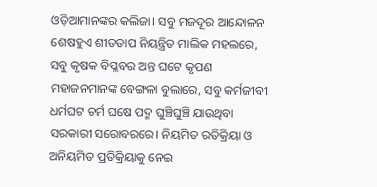ଓଡ଼ିଆମାନଙ୍କର କଲିଜା। ସବୁ ମଜଦୂର ଆନ୍ଦୋଳନ ଶେଷହୁଏ ଶୀତତାପ ନିୟନ୍ତ୍ରିତ ମାଲିକ ମହଲରେ, ସବୁ କୃଷକ ବିପ୍ଳବର ଅନ୍ତ ଘଟେ କୃପଣ ମହାଜନମାନଙ୍କ ବେଙ୍ଗଳା ବୁଲାରେ, ସବୁ କର୍ମଜୀବୀ ଧର୍ମଘଟ ଚର୍ମ ଘଷେ ପଦ୍ମ ଘୁଞ୍ଚିଘୁଞ୍ଚି ଯାଉଥିବା ସରକାରୀ ସରୋବରରେ। ନିୟମିତ ରତିକ୍ରିୟା ଓ ଅନିୟମିତ ପ୍ରତିକ୍ରିୟାକୁ ନେଇ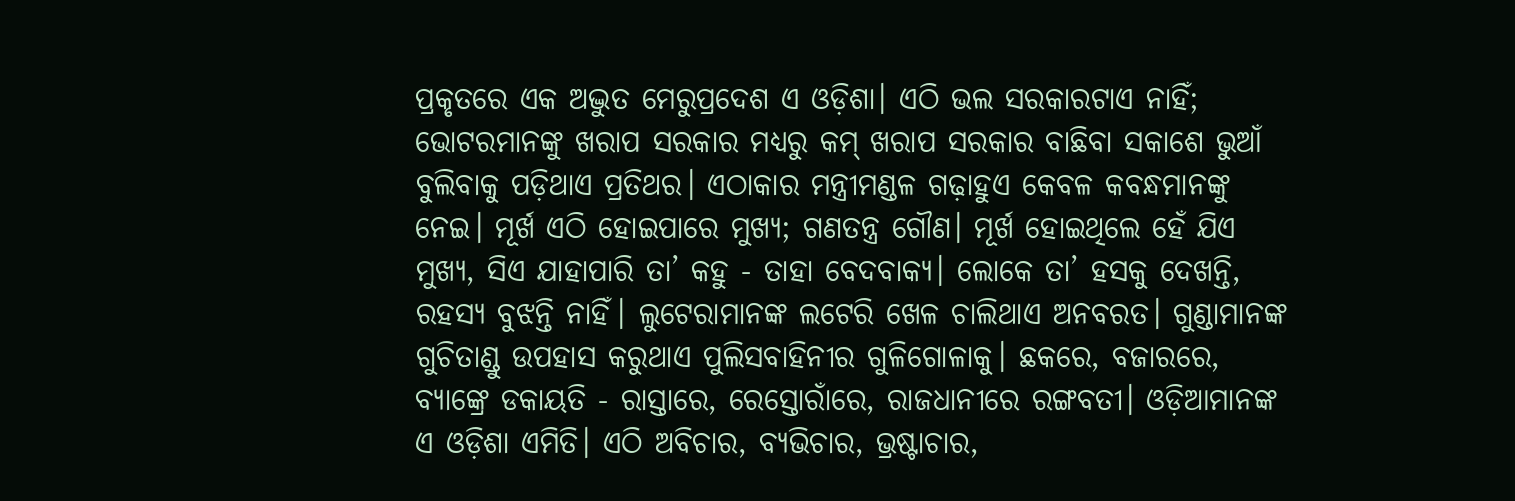ପ୍ରକୃତରେ ଏକ ଅଦ୍ଭୁତ ମେରୁପ୍ରଦେଶ ଏ ଓଡ଼ିଶା। ଏଠି ଭଲ ସରକାରଟାଏ ନାହିଁ; ଭୋଟରମାନଙ୍କୁ ଖରାପ ସରକାର ମଧ୍ୟରୁ କମ୍ ଖରାପ ସରକାର ବାଛିବା ସକାଶେ ଭୁଆଁ ବୁଲିବାକୁ ପଡ଼ିଥାଏ ପ୍ରତିଥର। ଏଠାକାର ମନ୍ତ୍ରୀମଣ୍ଡଳ ଗଢ଼ାହୁଏ କେବଳ କବନ୍ଧମାନଙ୍କୁ ନେଇ। ମୂର୍ଖ ଏଠି ହୋଇପାରେ ମୁଖ୍ୟ; ଗଣତନ୍ତ୍ର ଗୌଣ। ମୂର୍ଖ ହୋଇଥିଲେ ହେଁ ଯିଏ ମୁଖ୍ୟ, ସିଏ ଯାହାପାରି ତା’ କହୁ - ତାହା ବେଦବାକ୍ୟ। ଲୋକେ ତା’ ହସକୁ ଦେଖନ୍ତି, ରହସ୍ୟ ବୁଝନ୍ତି ନାହିଁ। ଲୁଟେରାମାନଙ୍କ ଲଟେରି ଖେଳ ଚାଲିଥାଏ ଅନବରତ। ଗୁଣ୍ଡାମାନଙ୍କ ଗୁଚିତାଣ୍ଡୁ ଉପହାସ କରୁଥାଏ ପୁଲିସବାହିନୀର ଗୁଳିଗୋଳାକୁ। ଛକରେ, ବଜାରରେ, ବ୍ୟାଙ୍କ୍ରେ ଡକାୟତି - ରାସ୍ତାରେ, ରେସ୍ତୋରାଁରେ, ରାଜଧାନୀରେ ରଙ୍ଗବତୀ। ଓଡ଼ିଆମାନଙ୍କ ଏ ଓଡ଼ିଶା ଏମିତି। ଏଠି ଅବିଚାର, ବ୍ୟଭିଚାର, ଭ୍ରଷ୍ଟାଚାର,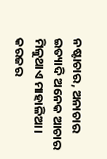ନଷ୍ଟାଚାର, ଅନାଚାର ଇତ୍ୟାଦି ଅନେକ ଆଚାର ମିଳୁଥାଏ ମାହାଳିଆ। କରଜର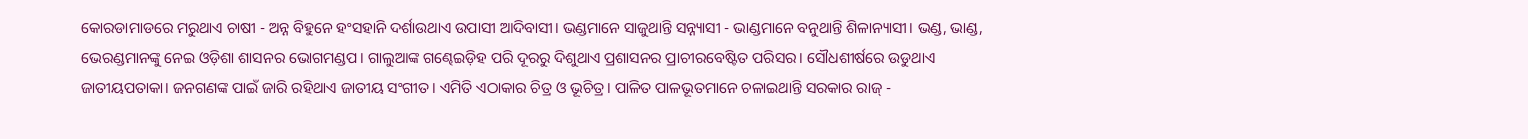କୋରଡାମାଡରେ ମରୁଥାଏ ଚାଷୀ - ଅନ୍ନ ବିହୁନେ ହଂସହାନି ଦର୍ଶାଉଥାଏ ଉପାସୀ ଆଦିବାସୀ। ଭଣ୍ଡମାନେ ସାଜୁଥାନ୍ତି ସନ୍ନ୍ୟାସୀ - ଭାଣ୍ଡମାନେ ବନୁଥାନ୍ତି ଶିଳାନ୍ୟାସୀ। ଭଣ୍ଡ, ଭାଣ୍ଡ, ଭେରଣ୍ଡମାନଙ୍କୁ ନେଇ ଓଡ଼ିଶା ଶାସନର ଭୋଗମଣ୍ଡପ। ଗାଲୁଆଙ୍କ ଗଣ୍ଢେଇଡ଼ିହ ପରି ଦୂରରୁ ଦିଶୁଥାଏ ପ୍ରଶାସନର ପ୍ରାଚୀରବେଷ୍ଟିତ ପରିସର। ସୌଧଶୀର୍ଷରେ ଉଡୁଥାଏ ଜାତୀୟପତାକା। ଜନଗଣଙ୍କ ପାଇଁ ଜାରି ରହିଥାଏ ଜାତୀୟ ସଂଗୀତ। ଏମିତି ଏଠାକାର ଚିତ୍ର ଓ ଭୂଚିତ୍ର। ପାଳିତ ପାଳଭୂତମାନେ ଚଳାଇଥାନ୍ତି ସରକାର ରାଜ୍ -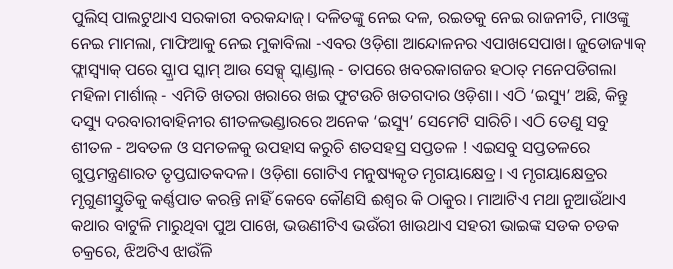ପୁଲିସ୍ ପାଲଟୁଥାଏ ସରକାରୀ ବରକନ୍ଦାଜ୍। ଦଳିତଙ୍କୁ ନେଇ ଦଳ, ରଇତକୁ ନେଇ ରାଜନୀତି, ମାଓଙ୍କୁ ନେଇ ମାମଲା, ମାଫିଆକୁ ନେଇ ମୁକାବିଲା -ଏବର ଓଡ଼ିଶା ଆନ୍ଦୋଳନର ଏପାଖସେପାଖ। ଜୁଡୋଜ୍ୟାକ୍ ଫ୍ଲାସ୍ବ୍ୟାକ୍ ପରେ ସ୍କ୍ରାପ ସ୍କାମ୍ ଆଉ ସେକ୍ସ୍ ସ୍କାଣ୍ଡାଲ୍ - ତାପରେ ଖବରକାଗଜର ହଠାତ୍ ମନେପଡିଗଲା ମହିଳା ମାର୍ଶାଲ୍ - ଏମିତି ଖତରା ଖରାରେ ଖଇ ଫୁଟଉଚି ଖତଗଦାର ଓଡ଼ିଶା। ଏଠି ‘ଇସ୍ୟୁ’ ଅଛି, କିନ୍ତୁ ଦସ୍ୟୁ ଦରବାରୀବାହିନୀର ଶୀତଳଭଣ୍ଡାରରେ ଅନେକ ‘ଇସ୍ୟୁ’ ସେମେଟି ସାରିଚି। ଏଠି ତେଣୁ ସବୁ ଶୀତଳ - ଅବତଳ ଓ ସମତଳକୁ ଉପହାସ କରୁଚି ଶତସହସ୍ର ସପ୍ତତଳ ! ଏଇସବୁ ସପ୍ତତଳରେ ଗୁପ୍ତମନ୍ତ୍ରଣାରତ ତୃପ୍ତଘାତକଦଳ। ଓଡ଼ିଶା ଗୋଟିଏ ମନୁଷ୍ୟକୃତ ମୃଗୟାକ୍ଷେତ୍ର। ଏ ମୃଗୟାକ୍ଷେତ୍ରର ମୃଗୁଣୀସ୍ତୁତିକୁ କର୍ଣ୍ଣପାତ କରନ୍ତି ନାହିଁ କେବେ କୌଣସି ଈଶ୍ୱର କି ଠାକୁର। ମାଆଟିଏ ମଥା ନୁଆଉଁଥାଏ କଥାର ବାଟୁଳି ମାରୁଥିବା ପୁଅ ପାଖେ, ଭଉଣୀଟିଏ ଭଉଁରୀ ଖାଉଥାଏ ସହରୀ ଭାଇଙ୍କ ସଡକ ଚଡକ ଚକ୍ରରେ, ଝିଅଟିଏ ଝାଉଁଳି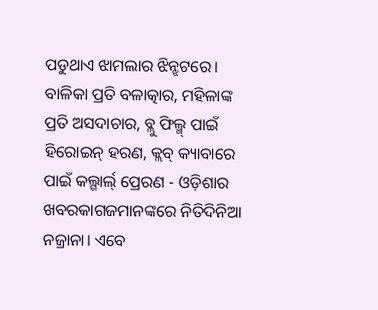ପଡୁଥାଏ ଝାମଲାର ଝିନ୍ଝଟରେ। ବାଳିକା ପ୍ରତି ବଳାତ୍କାର, ମହିଳାଙ୍କ ପ୍ରତି ଅସଦାଚାର, ବ୍ଲୁ ଫିଲ୍ମ୍ ପାଇଁ ହିରୋଇନ୍ ହରଣ, କ୍ଲବ୍ କ୍ୟାବାରେ ପାଇଁ କଲ୍ଗାର୍ଲ୍ ପ୍ରେରଣ - ଓଡ଼ିଶାର ଖବରକାଗଜମାନଙ୍କରେ ନିତିଦିନିଆ ନଜ୍ରାନା। ଏବେ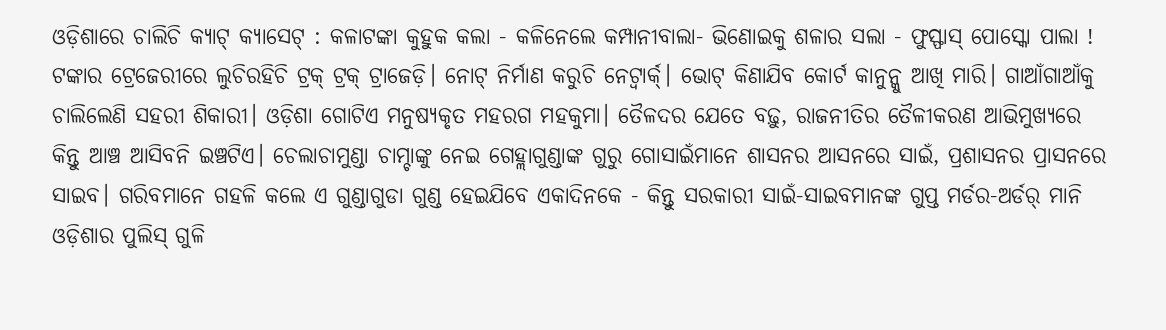ଓଡ଼ିଶାରେ ଚାଲିଚି କ୍ୟାଟ୍ କ୍ୟାସେଟ୍ : କଳାଟଙ୍କା କୁହୁକ କଲା - କଳିନେଲେ କମ୍ପାନୀବାଲା- ଭିଣୋଇକୁ ଶଳାର ସଲା - ଫୁସ୍ଫାସ୍ ପୋସ୍କୋ ପାଲା ! ଟଙ୍କାର ଟ୍ରେଜେରୀରେ ଲୁଚିରହିଚି ଟ୍ରକ୍ ଟ୍ରକ୍ ଟ୍ରାଜେଡ଼ି। ନୋଟ୍ ନିର୍ମାଣ କରୁଚି ନେଟ୍ୱାର୍କ୍। ଭୋଟ୍ କିଣାଯିବ କୋର୍ଟ କାନୁନ୍କୁ ଆଖି ମାରି। ଗାଆଁଗାଆଁକୁ ଚାଲିଲେଣି ସହରୀ ଶିକାରୀ। ଓଡ଼ିଶା ଗୋଟିଏ ମନୁଷ୍ୟକୃତ ମହରଗ ମହକୁମା। ତୈଳଦର ଯେତେ ବଢ଼ୁ, ରାଜନୀତିର ତୈଳୀକରଣ ଆଭିମୁଖ୍ୟରେ କିନ୍ତୁ ଆଞ୍ଚ ଆସିବନି ଇଞ୍ଚଟିଏ। ଚେଲାଚାମୁଣ୍ଡା ଚାମ୍ଚାଙ୍କୁ ନେଇ ଗେହ୍ଲାଗୁଣ୍ଡାଙ୍କ ଗୁରୁ ଗୋସାଇଁମାନେ ଶାସନର ଆସନରେ ସାଇଁ, ପ୍ରଶାସନର ପ୍ରାସନରେ ସାଇବ। ଗରିବମାନେ ଗହଳି କଲେ ଏ ଗୁଣ୍ଡାଗୁଡା ଗୁଣ୍ଡ ହେଇଯିବେ ଏକାଦିନକେ - କିନ୍ତୁ ସରକାରୀ ସାଇଁ-ସାଇବମାନଙ୍କ ଗୁପ୍ତ ମର୍ଡର-ଅର୍ଡର୍ ମାନି ଓଡ଼ିଶାର ପୁଲିସ୍ ଗୁଳି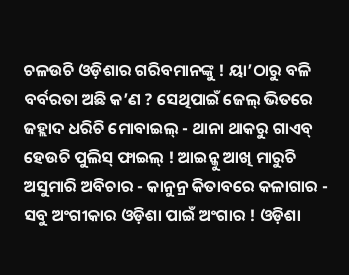ଚଳଉଚି ଓଡ଼ିଶାର ଗରିବମାନଙ୍କୁ ! ୟା’ଠାରୁ ବଳି ବର୍ବରତା ଅଛି କ’ଣ ? ସେଥିପାଇଁ ଜେଲ୍ ଭିତରେ ଜହ୍ଲାଦ ଧରିଚି ମୋବାଇଲ୍ - ଥାନା ଥାକରୁ ଗାଏବ୍ ହେଉଚି ପୁଲିସ୍ ଫାଇଲ୍ ! ଆଇନ୍କୁ ଆଖି ମାରୁଚି ଅସୁମାରି ଅବିଚାର - କାନୁନ୍ର କିତାବରେ କଳାଗାର - ସବୁ ଅଂଗୀକାର ଓଡ଼ିଶା ପାଇଁ ଅଂଗାର ! ଓଡ଼ିଶା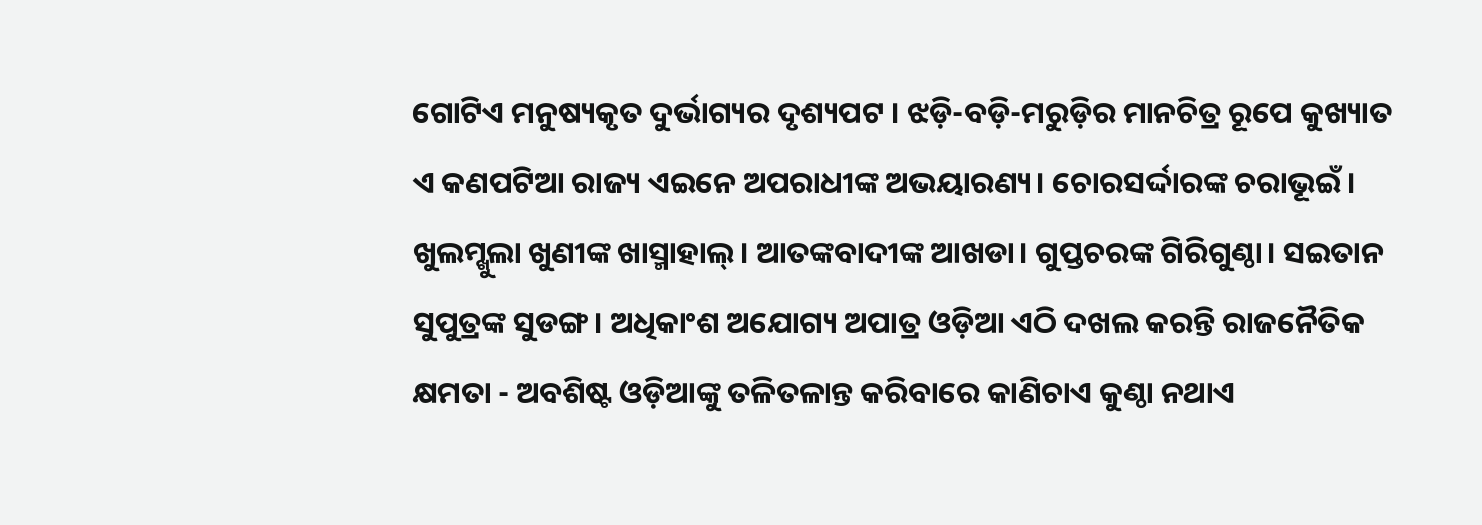ଗୋଟିଏ ମନୁଷ୍ୟକୃତ ଦୁର୍ଭାଗ୍ୟର ଦୃଶ୍ୟପଟ । ଝଡ଼ି-ବଡ଼ି-ମରୁଡ଼ିର ମାନଚିତ୍ର ରୂପେ କୁଖ୍ୟାତ ଏ କଣପଟିଆ ରାଜ୍ୟ ଏଇନେ ଅପରାଧୀଙ୍କ ଅଭୟାରଣ୍ୟ। ଚୋରସର୍ଦ୍ଦାରଙ୍କ ଚରାଭୂଇଁ। ଖୁଲମ୍ଖୁଲା ଖୁଣୀଙ୍କ ଖାସ୍ମାହାଲ୍। ଆତଙ୍କବାଦୀଙ୍କ ଆଖଡା। ଗୁପ୍ତଚରଙ୍କ ଗିରିଗୁଣ୍ଠା। ସଇତାନ ସୁପୁତ୍ରଙ୍କ ସୁଡଙ୍ଗ। ଅଧିକାଂଶ ଅଯୋଗ୍ୟ ଅପାତ୍ର ଓଡ଼ିଆ ଏଠି ଦଖଲ କରନ୍ତି ରାଜନୈତିକ କ୍ଷମତା - ଅବଶିଷ୍ଟ ଓଡ଼ିଆଙ୍କୁ ତଳିତଳାନ୍ତ କରିବାରେ କାଣିଚାଏ କୁଣ୍ଠା ନଥାଏ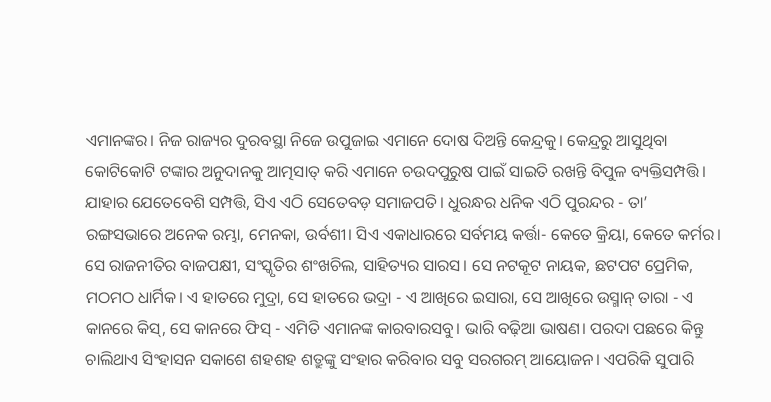ଏମାନଙ୍କର। ନିଜ ରାଜ୍ୟର ଦୁରବସ୍ଥା ନିଜେ ଉପୁଜାଇ ଏମାନେ ଦୋଷ ଦିଅନ୍ତି କେନ୍ଦ୍ରକୁ। କେନ୍ଦ୍ରରୁ ଆସୁଥିବା କୋଟିକୋଟି ଟଙ୍କାର ଅନୁଦାନକୁ ଆତ୍ମସାତ୍ କରି ଏମାନେ ଚଉଦପୁରୁଷ ପାଇଁ ସାଇତି ରଖନ୍ତି ବିପୁଳ ବ୍ୟକ୍ତିସମ୍ପତ୍ତି। ଯାହାର ଯେତେବେଶି ସମ୍ପତ୍ତି, ସିଏ ଏଠି ସେତେବଡ଼ ସମାଜପତି। ଧୁରନ୍ଧର ଧନିକ ଏଠି ପୁରନ୍ଦର - ତା’ ରଙ୍ଗସଭାରେ ଅନେକ ରମ୍ଭା, ମେନକା, ଉର୍ବଶୀ। ସିଏ ଏକାଧାରରେ ସର୍ବମୟ କର୍ତ୍ତା- କେତେ କ୍ରିୟା, କେତେ କର୍ମର। ସେ ରାଜନୀତିର ବାଜପକ୍ଷୀ, ସଂସ୍କୃତିର ଶଂଖଚିଲ, ସାହିତ୍ୟର ସାରସ। ସେ ନଟକୂଟ ନାୟକ, ଛଟପଟ ପ୍ରେମିକ, ମଠମଠ ଧାର୍ମିକ। ଏ ହାତରେ ମୁଦ୍ରା, ସେ ହାତରେ ଭଦ୍ରା - ଏ ଆଖିରେ ଇସାରା, ସେ ଆଖିରେ ଉସ୍ମାନ୍ ତାରା - ଏ କାନରେ କିସ୍, ସେ କାନରେ ଫିସ୍ - ଏମିତି ଏମାନଙ୍କ କାରବାରସବୁ। ଭାରି ବଢ଼ିଆ ଭାଷଣ। ପରଦା ପଛରେ କିନ୍ତୁ ଚାଲିଥାଏ ସିଂହାସନ ସକାଶେ ଶହଶହ ଶତ୍ରୁଙ୍କୁ ସଂହାର କରିବାର ସବୁ ସରଗରମ୍ ଆୟୋଜନ। ଏପରିକି ସୁପାରି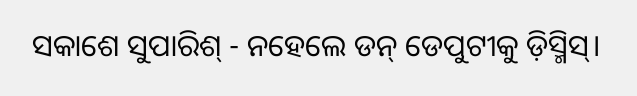ସକାଶେ ସୁପାରିଶ୍ - ନହେଲେ ଡନ୍ ଡେପୁଟୀକୁ ଡ଼ିସ୍ମିସ୍।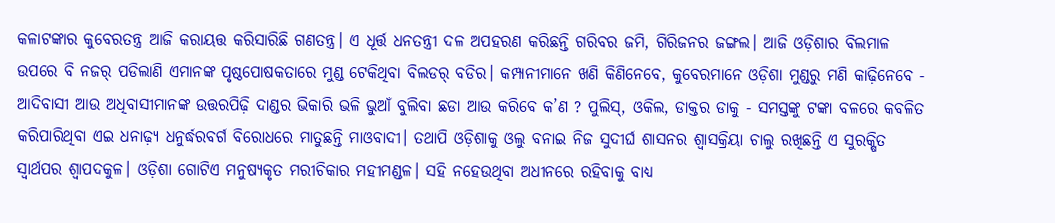କଳାଟଙ୍କାର କୁବେରତନ୍ତ୍ର ଆଜି କରାୟତ୍ତ କରିସାରିଛି ଗଣତନ୍ତ୍ର। ଏ ଧୂର୍ତ୍ତ ଧନତନ୍ତ୍ରୀ ଦଳ ଅପହରଣ କରିଛନ୍ତି ଗରିବର ଜମି, ଗିରିଜନର ଜଙ୍ଗଲ। ଆଜି ଓଡ଼ିଶାର ବିଲମାଳ ଉପରେ ବି ନଜର୍ ପଡିଲାଣି ଏମାନଙ୍କ ପୃଷ୍ଠପୋଷକତାରେ ମୁଣ୍ଡ ଟେକିଥିବା ବିଲଡର୍ ବଡିର। କମ୍ପାନୀମାନେ ଖଣି କିଣିନେବେ, କୁବେରମାନେ ଓଡ଼ିଶା ମୁଣ୍ଡରୁ ମଣି କାଢ଼ିନେବେ - ଆଦିବାସୀ ଆଉ ଅଧିବାସୀମାନଙ୍କ ଉତ୍ତରପିଢ଼ି ଦାଣ୍ଡର ଭିକାରି ଭଳି ଭୁଆଁ ବୁଲିବା ଛଡା ଆଉ କରିବେ କ’ଣ ? ପୁଲିସ୍, ଓକିଲ, ଡାକ୍ତର ଡାକୁ - ସମସ୍ତଙ୍କୁ ଟଙ୍କା ବଳରେ କବଳିତ କରିପାରିଥିବା ଏଇ ଧନାଢ଼୍ୟ ଧନୁର୍ଦ୍ଧରବର୍ଗ ବିରୋଧରେ ମାତୁଛନ୍ତି ମାଓବାଦୀ। ତଥାପି ଓଡ଼ିଶାକୁ ଓଲୁ ବନାଇ ନିଜ ସୁଦୀର୍ଘ ଶାସନର ଶ୍ୱାସକ୍ରିୟା ଚାଲୁ ରଖିଛନ୍ତି ଏ ସୁରକ୍ଷିତ ସ୍ୱାର୍ଥପର ଶ୍ୱାପଦକୁଳ। ଓଡ଼ିଶା ଗୋଟିଏ ମନୁଷ୍ୟକୃତ ମରୀଚିକାର ମହୀମଣ୍ଡଳ। ସହି ନହେଉଥିବା ଅଧୀନରେ ରହିବାକୁ ବାଧ୍ୟ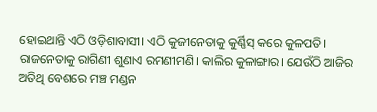ହୋଇଥାନ୍ତି ଏଠି ଓଡ଼ିଶାବାସୀ। ଏଠି କୁଜୀନେତାକୁ କୁର୍ଣ୍ଣିସ୍ କରେ କୁଳପତି। ରାଜନେତାକୁ ରାଗିଣୀ ଶୁଣାଏ ରମଣୀମଣି। କାଲିର କୁଳାଙ୍ଗାର। ଯେଉଁଠି ଆଜିର ଅତିଥି ବେଶରେ ମଞ୍ଚ ମଣ୍ଡନ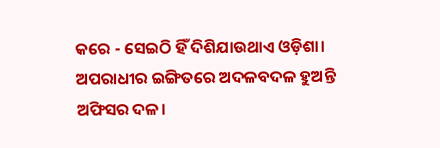କରେ - ସେଇଠି ହିଁ ଦିଶିଯାଉଥାଏ ଓଡ଼ିଶା। ଅପରାଧୀର ଇଙ୍ଗିତରେ ଅଦଳବଦଳ ହୁଅନ୍ତି ଅଫିସର ଦଳ।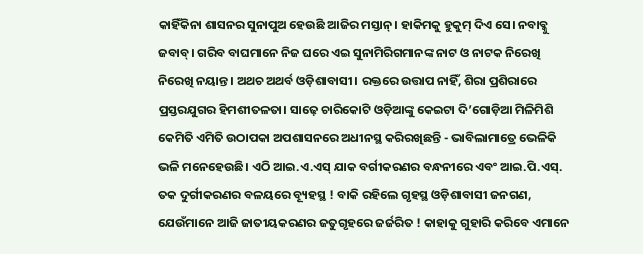କାହିଁକିନା ଶାସନର ସୁନାପୁଅ ହେଉଛି ଆଜିର ମସ୍ତାନ୍। ହାକିମକୁ ହୁକୁମ୍ ଦିଏ ସେ। ନବାବ୍କୁ ଜବାବ୍। ଗରିବ ବାଘମାନେ ନିଜ ଘରେ ଏଇ ସୁନାମିରିଗମାନଙ୍କ ନାଟ ଓ ନାଟକ ନିରେଖି ନିରେଖି ନୟାନ୍ତ। ଅଥଚ ଅଥର୍ବ ଓଡ଼ିଶାବାସୀ। ରକ୍ତରେ ଉତ୍ତାପ ନାହିଁ, ଶିରା ପ୍ରଶିରାରେ ପ୍ରସ୍ତରଯୁଗର ହିମଶୀତଳତା। ସାଢ଼େ ଚାରିକୋଟି ଓଡ଼ିଆଙ୍କୁ କେଇଟା ଦି’ଗୋଡ଼ିଆ ମିଳିମିଶି କେମିତି ଏମିତି ଉଠାପକା ଅପଶାସନରେ ଅଧୀନସ୍ଥ କରିରଖିଛନ୍ତି - ଭାବିଲାମାତ୍ରେ ଭେଳିକି ଭଳି ମନେହେଉଛି। ଏଠି ଆଇ.ଏ.ଏସ୍‌ ଯାକ ବର୍ଗୀକରଣର ବନ୍ଧନୀରେ ଏବଂ ଆଇ.ପି.ଏସ୍. ତକ ଦୁର୍ଗୀକରଣର ବଳୟରେ ବ୍ୟୂହସ୍ଥ ! ବାକି ରହିଲେ ଗୃହସ୍ଥ ଓଡ଼ିଶାବାସୀ ଜନଗଣ, ଯେଉଁମାନେ ଆଜି ଜାତୀୟକରଣର ଜତୁଗୃହରେ ଜର୍ଜରିତ ! କାହାକୁ ଗୁହାରି କରିବେ ଏମାନେ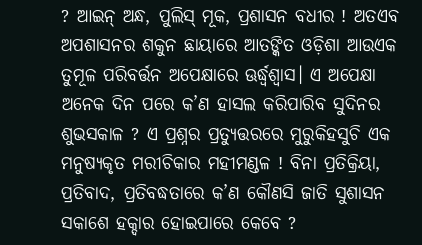? ଆଇନ୍ ଅନ୍ଧ, ପୁଲିସ୍ ମୂକ, ପ୍ରଶାସନ ବଧୀର ! ଅତଏବ ଅପଶାସନର ଶକୁନ ଛାୟାରେ ଆତଙ୍କିତ ଓଡ଼ିଶା ଆଉଏକ ତୁମୂଳ ପରିବର୍ତ୍ତନ ଅପେକ୍ଷାରେ ଊର୍ଦ୍ଧ୍ୱଶ୍ୱାସ। ଏ ଅପେକ୍ଷା ଅନେକ ଦିନ ପରେ କ’ଣ ହାସଲ କରିପାରିବ ସୁଦିନର ଶୁଭସକାଳ ? ଏ ପ୍ରଶ୍ନର ପ୍ରତ୍ୟୁତ୍ତରରେ ମୁରୁକିହସୁଚି ଏକ ମନୁଷ୍ୟକୃତ ମରୀଚିକାର ମହୀମଣ୍ଡଳ ! ବିନା ପ୍ରତିକ୍ରିୟା, ପ୍ରତିବାଦ, ପ୍ରତିବଦ୍ଧତାରେ କ’ଣ କୌଣସି ଜାତି ସୁଶାସନ ସକାଶେ ହକ୍ଦାର ହୋଇପାରେ କେବେ ?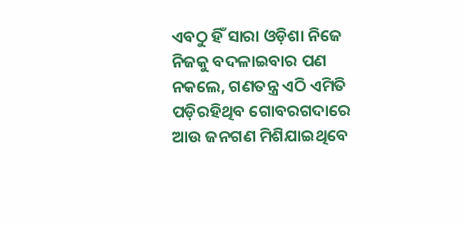ଏବଠୁ ହିଁ ସାରା ଓଡ଼ିଶା ନିଜେ ନିଜକୁ ବଦଳାଇବାର ପଣ ନକଲେ, ଗଣତନ୍ତ୍ର ଏଠି ଏମିତି ପଡ଼ିରହିଥିବ ଗୋବରଗଦାରେ ଆଉ ଜନଗଣ ମିଶିଯାଇଥିବେ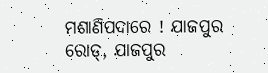ମଶାଣିପଦାରେ ! ଯାଜପୁର ରୋଡ୍, ଯାଜପୁର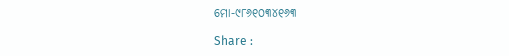ମୋ-୯୮୬୧୦୩୪୧୬୩

Share :